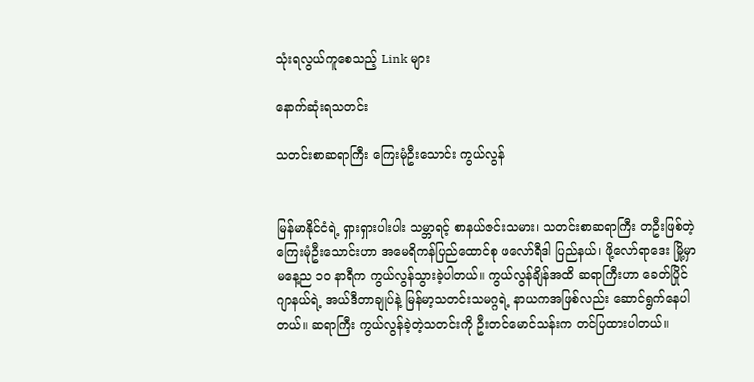သုံးရလွယ်ကူစေသည့် Link များ

နောက်ဆုံးရသတင်း

သတင်းစာဆရာကြီး ကြေးမုံဦးသောင်း ကွယ်လွန်


မြန်မာနိုင်ငံရဲ့ ရှားရှားပါးပါး သမ္ဘာရင့် စာနယ်ဇင်းသမား၊ သတင်းစာဆရာကြီး တဦးဖြစ်တဲ့ ကြေးမုံဦးသောင်းဟာ အမေရိကန်ပြည်ထောင်စု ဖလော်ရီဒါ ပြည်နယ်၊ ဖို့လော်ရာဒေး မြို့မှာ မနေ့ည ၁၀ နာရီက ကွယ်လွန်သွားခဲ့ပါတယ်။ ကွယ်လွန်ချိန်အထိ ဆရာကြီးဟာ ခေတ်ပြိုင်ဂျာနယ်ရဲ့ အယ်ဒီတာချုပ်နဲ့ မြန်မာ့သတင်းသမဂ္ဂရဲ့ နာယကအဖြစ်လည်း ဆောင်ရွက်နေပါတယ်။ ဆရာကြီး ကွယ်လွန်ခဲ့တဲ့သတင်းကို ဦးတင်မောင်သန်းက တင်ပြထားပါတယ်။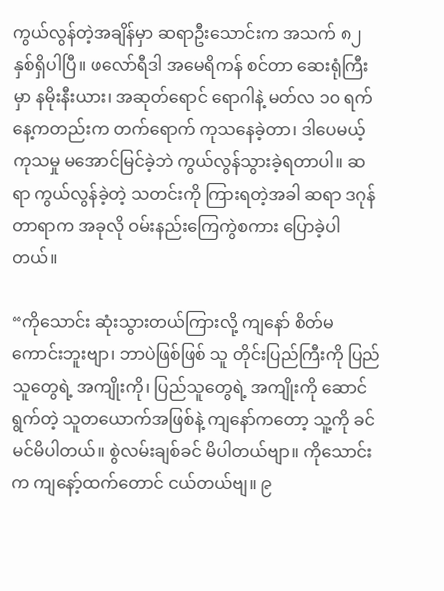ကွယ်လွန်တဲ့အချိန်မှာ ဆရာဦးသောင်းက အသက် ၈၂ နှစ်ရှိပါပြီ။ ဖလော်ရီဒါ အမေရိကန် စင်တာ ဆေးရုံကြီးမှာ နမိုးနီးယား၊ အဆုတ်ရောင် ရောဂါနဲ့ မတ်လ ၁၀ ရက်နေ့ကတည်းက တက်ရောက် ကုသနေခဲ့တာ၊ ဒါပေမယ့် ကုသမှု မအောင်မြင်ခဲ့ဘဲ ကွယ်လွန်သွားခဲ့ရတာပါ။ ဆရာ ကွယ်လွန်ခဲ့တဲ့ သတင်းကို ကြားရတဲ့အခါ ဆရာ ဒဂုန်တာရာက အခုလို ဝမ်းနည်းကြေကွဲစကား ပြောခဲ့ပါတယ်။

“ကိုသောင်း ဆုံးသွားတယ်ကြားလို့ ကျနော် စိတ်မကောင်းဘူးဗျာ၊ ဘာပဲဖြစ်ဖြစ် သူ တိုင်းပြည်ကြီးကို ပြည်သူတွေရဲ့ အကျိုးကို၊ ပြည်သူတွေရဲ့ အကျိုးကို ဆောင်ရွက်တဲ့ သူတယောက်အဖြစ်နဲ့ ကျနော်ကတော့ သူ့ကို ခင်မင်မိပါတယ်။ စွဲလမ်းချစ်ခင် မိပါတယ်ဗျာ။ ကိုသောင်းက ကျနော့်ထက်တောင် ငယ်တယ်ဗျ။ ၉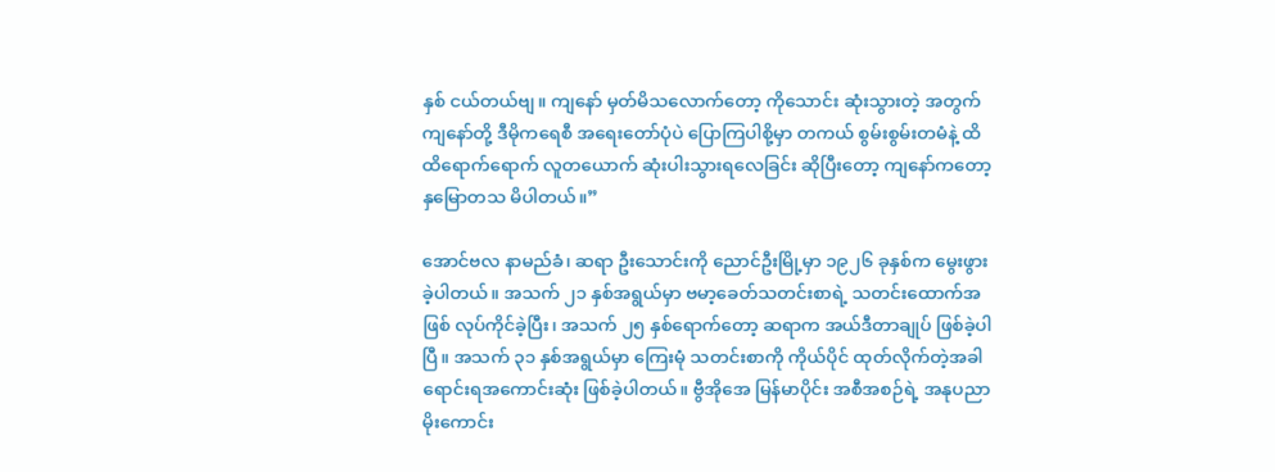နှစ် ငယ်တယ်ဗျ။ ကျနော် မှတ်မိသလောက်တော့ ကိုသောင်း ဆုံးသွားတဲ့ အတွက် ကျနော်တို့ ဒီမိုကရေစီ အရေးတော်ပုံပဲ ပြောကြပါစို့မှာ တကယ် စွမ်းစွမ်းတမံနဲ့ ထိထိရောက်ရောက် လူတယောက် ဆုံးပါးသွားရလေခြင်း ဆိုပြီးတော့ ကျနော်ကတော့ နှမြောတသ မိပါတယ်။”

အောင်ဗလ နာမည်ခံ၊ ဆရာ ဦးသောင်းကို ညောင်ဦးမြို့မှာ ၁၉၂၆ ခုနှစ်က မွေးဖွားခဲ့ပါတယ်။ အသက် ၂၁ နှစ်အရွယ်မှာ ဗမာ့ခေတ်သတင်းစာရဲ့ သတင်းထောက်အဖြစ် လုပ်ကိုင်ခဲ့ပြီး၊ အသက် ၂၅ နှစ်ရောက်တော့ ဆရာက အယ်ဒီတာချုပ် ဖြစ်ခဲ့ပါပြီ။ အသက် ၃၁ နှစ်အရွယ်မှာ ကြေးမုံ သတင်းစာကို ကိုယ်ပိုင် ထုတ်လိုက်တဲ့အခါ ရောင်းရအကောင်းဆုံး ဖြစ်ခဲ့ပါတယ်။ ဗွီအိုအေ မြန်မာပိုင်း အစီအစဉ်ရဲ့ အနုပညာ မိုးကောင်း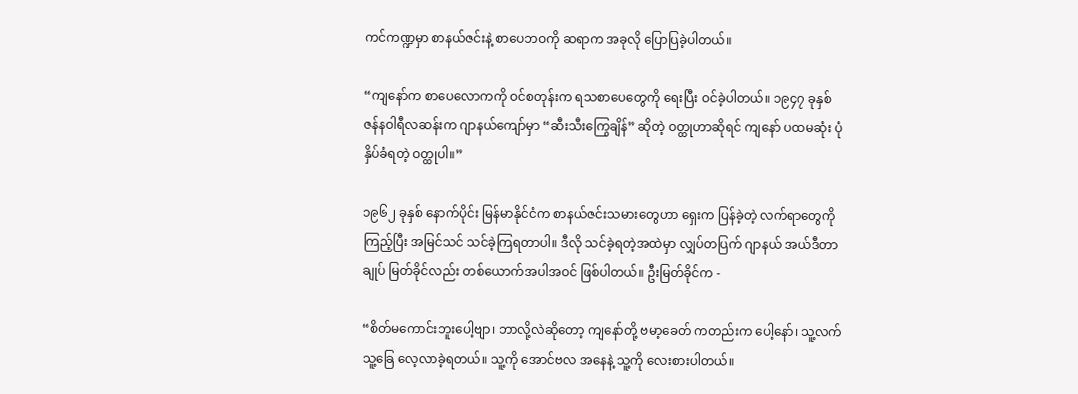ကင်ကဏ္ဍမှာ စာနယ်ဇင်းနဲ့ စာပေဘဝကို ဆရာက အခုလို ပြောပြခဲ့ပါတယ်။

“ကျနော်က စာပေလောကကို ဝင်စတုန်းက ရသစာပေတွေကို ရေးပြီး ဝင်ခဲ့ပါတယ်။ ၁၉၄၇ ခုနှစ် ဇန်နဝါရီလဆန်းက ဂျာနယ်ကျော်မှာ “ဆီးသီးကြွေချိန်” ဆိုတဲ့ ဝတ္ထုဟာဆိုရင် ကျနော် ပထမဆုံး ပုံနှိပ်ခံရတဲ့ ဝတ္ထုပါ။”

၁၉၆၂ ခုနှစ် နောက်ပိုင်း မြန်မာနိုင်ငံက စာနယ်ဇင်းသမားတွေဟာ ရှေးက ပြန်ခဲ့တဲ့ လက်ရာတွေကို ကြည့်ပြီး အမြင်သင် သင်ခဲ့ကြရတာပါ။ ဒီလို သင်ခဲ့ရတဲ့အထဲမှာ လျှပ်တပြက် ဂျာနယ် အယ်ဒီတာချုပ် မြတ်ခိုင်လည်း တစ်ယောက်အပါအဝင် ဖြစ်ပါတယ်။ ဦးမြတ်ခိုင်က -

“စိတ်မကောင်းဘူးပေါ့ဗျာ၊ ဘာလို့လဲဆိုတော့ ကျနော်တို့ ဗမာ့ခေတ် ကတည်းက ပေါ့နော်၊ သူ့လက်သူ့ခြေ လေ့လာခဲ့ရတယ်။ သူ့ကို အောင်ဗလ အနေနဲ့ သူ့ကို လေးစားပါတယ်။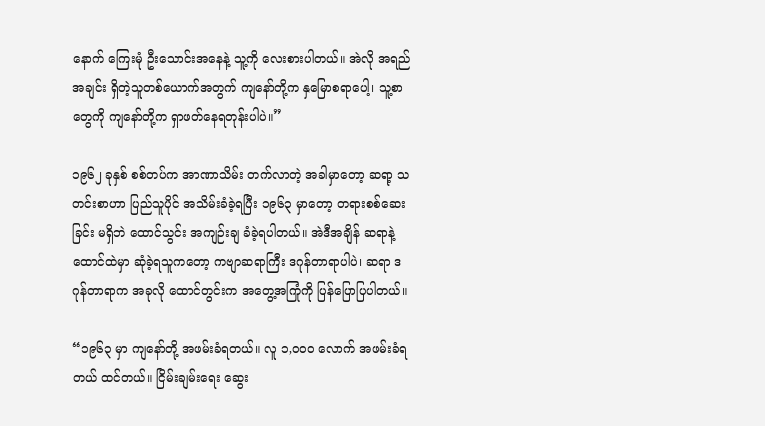နောက် ကြေးမုံ ဦးသောင်းအနေနဲ့ သူ့ကို လေးစားပါတယ်။ အဲလို အရည်အချင်း ရှိတဲ့သူတစ်ယောက်အတွက် ကျနော်တို့က နှမြောစရာပေါ့၊ သူ့စာတွေကို ကျနော်တို့က ရှာဖတ်နေရတုန်းပါပဲ။”

၁၉၆၂ ခုနှစ် စစ်တပ်က အာဏာသိမ်း တက်လာတဲ့ အခါမှာတော့ ဆရာ့ သတင်းစာဟာ ပြည်သူပိုင် အသိမ်းခံခဲ့ရပြီး ၁၉၆၃ မှာတော့ တရားစစ်ဆေးခြင်း မရှိဘဲ ထောင်သွင်း အကျဉ်းချ ခံခဲ့ရပါတယ်။ အဲဒီအချိန် ဆရာနဲ့ ထောင်ထဲမှာ ဆုံခဲ့ရသူကတော့ ကဗျာဆရာကြီး ဒဂုန်တာရာပါပဲ၊ ဆရာ ဒဂုန်တာရာက အခုလို ထောင်တွင်းက အတွေ့အကြုံကို ပြန်ပြောပြပါတယ်။

“၁၉၆၃ မှာ ကျနော်တို့ အဖမ်းခံရတယ်။ လူ ၁,၀၀၀ လောက် အဖမ်းခံရတယ် ထင်တယ်။ ငြိမ်းချမ်းရေး ဆွေး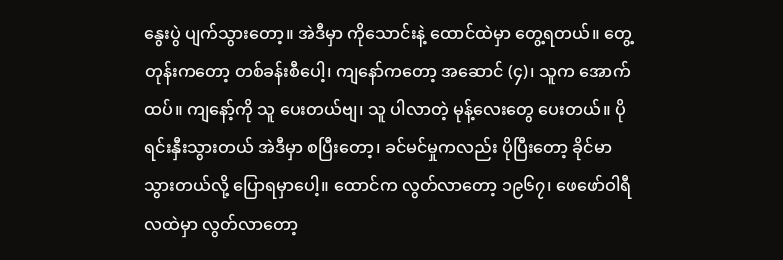နွေးပွဲ ပျက်သွားတော့။ အဲဒီမှာ ကိုသောင်းနဲ့ ထောင်ထဲမှာ တွေ့ရတယ်။ တွေ့တုန်းကတော့ တစ်ခန်းစီပေါ့၊ ကျနော်ကတော့ အဆောင် (၄)၊ သူက အောက်ထပ်။ ကျနော့်ကို သူ ပေးတယ်ဗျ၊ သူ ပါလာတဲ့ မုန့်လေးတွေ ပေးတယ်။ ပိုရင်းနှီးသွားတယ် အဲဒီမှာ စပြီးတော့၊ ခင်မင်မှုကလည်း ပိုပြီးတော့ ခိုင်မာသွားတယ်လို့ ပြောရမှာပေါ့။ ထောင်က လွတ်လာတော့ ၁၉၆၇၊ ဖေဖော်ဝါရီ လထဲမှာ လွတ်လာတော့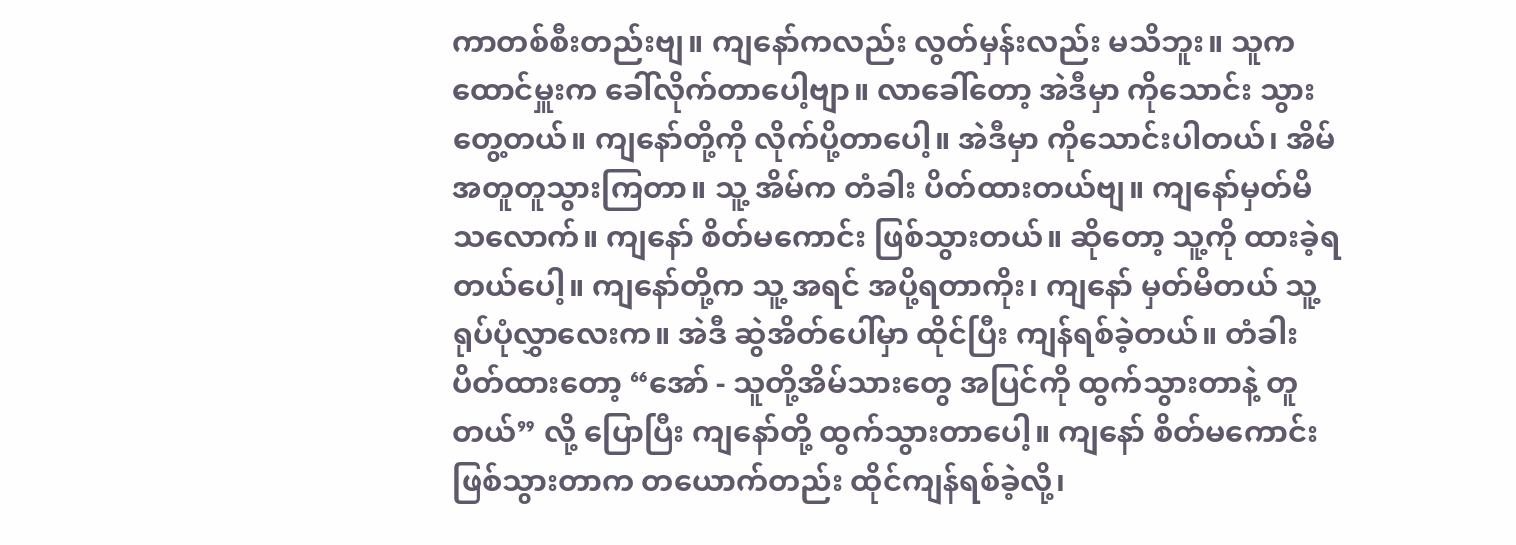ကာတစ်စီးတည်းဗျ။ ကျနော်ကလည်း လွတ်မှန်းလည်း မသိဘူး။ သူက ထောင်မှူးက ခေါ်လိုက်တာပေါ့ဗျာ။ လာခေါ်တော့ အဲဒီမှာ ကိုသောင်း သွားတွေ့တယ်။ ကျနော်တို့ကို လိုက်ပို့တာပေါ့။ အဲဒီမှာ ကိုသောင်းပါတယ်၊ အိမ် အတူတူသွားကြတာ။ သူ့ အိမ်က တံခါး ပိတ်ထားတယ်ဗျ။ ကျနော်မှတ်မိသလောက်။ ကျနော် စိတ်မကောင်း ဖြစ်သွားတယ်။ ဆိုတော့ သူ့ကို ထားခဲ့ရတယ်ပေါ့။ ကျနော်တို့က သူ့ အရင် အပို့ရတာကိုး၊ ကျနော် မှတ်မိတယ် သူ့ရုပ်ပုံလွှာလေးက။ အဲဒီ ဆွဲအိတ်ပေါ်မှာ ထိုင်ပြီး ကျန်ရစ်ခဲ့တယ်။ တံခါးပိတ်ထားတော့ “အော် - သူတို့အိမ်သားတွေ အပြင်ကို ထွက်သွားတာနဲ့ တူတယ်” လို့ ပြောပြီး ကျနော်တို့ ထွက်သွားတာပေါ့။ ကျနော် စိတ်မကောင်းဖြစ်သွားတာက တယောက်တည်း ထိုင်ကျန်ရစ်ခဲ့လို့၊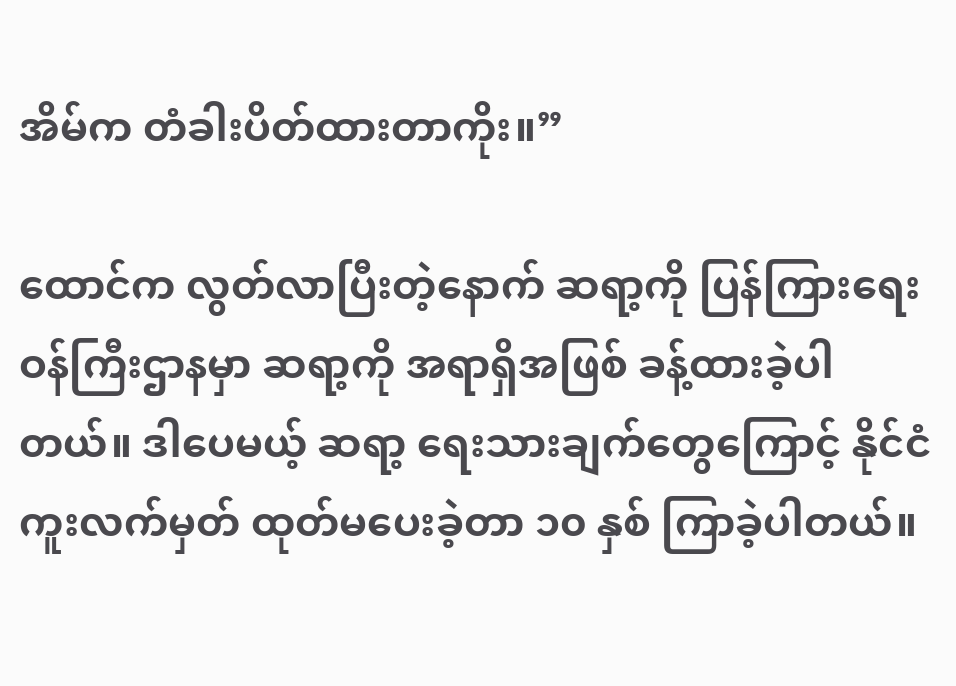အိမ်က တံခါးပိတ်ထားတာကိုး။”

ထောင်က လွတ်လာပြီးတဲ့နောက် ဆရာ့ကို ပြန်ကြားရေး ဝန်ကြီးဌာနမှာ ဆရာ့ကို အရာရှိအဖြစ် ခန့်ထားခဲ့ပါတယ်။ ဒါပေမယ့် ဆရာ့ ရေးသားချက်တွေကြောင့် နိုင်ငံကူးလက်မှတ် ထုတ်မပေးခဲ့တာ ၁၀ နှစ် ကြာခဲ့ပါတယ်။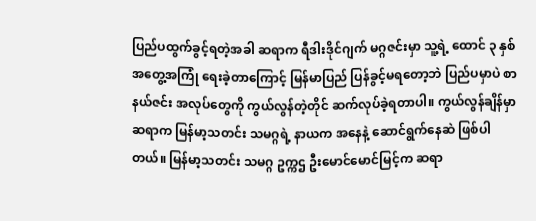ပြည်ပထွက်ခွင့်ရတဲ့အခါ ဆရာက ရီဒါးဒိုင်ဂျက် မဂ္ဂဇင်းမှာ သူ့ရဲ့ ထောင် ၃ နှစ် အတွေ့အကြုံ ရေးခဲ့တာကြောင့် မြန်မာပြည် ပြန်ခွင့်မရတော့ဘဲ ပြည်ပမှာပဲ စာနယ်ဇင်း အလုပ်တွေကို ကွယ်လွန်တဲ့တိုင် ဆက်လုပ်ခဲ့ရတာပါ။ ကွယ်လွန်ချိန်မှာ ဆရာက မြန်မာ့သတင်း သမဂ္ဂရဲ့ နာယက အနေနဲ့ ဆောင်ရွက်နေဆဲ ဖြစ်ပါတယ်။ မြန်မာ့သတင်း သမဂ္ဂ ဥက္ကဌ ဦးမောင်မောင်မြင့်က ဆရာ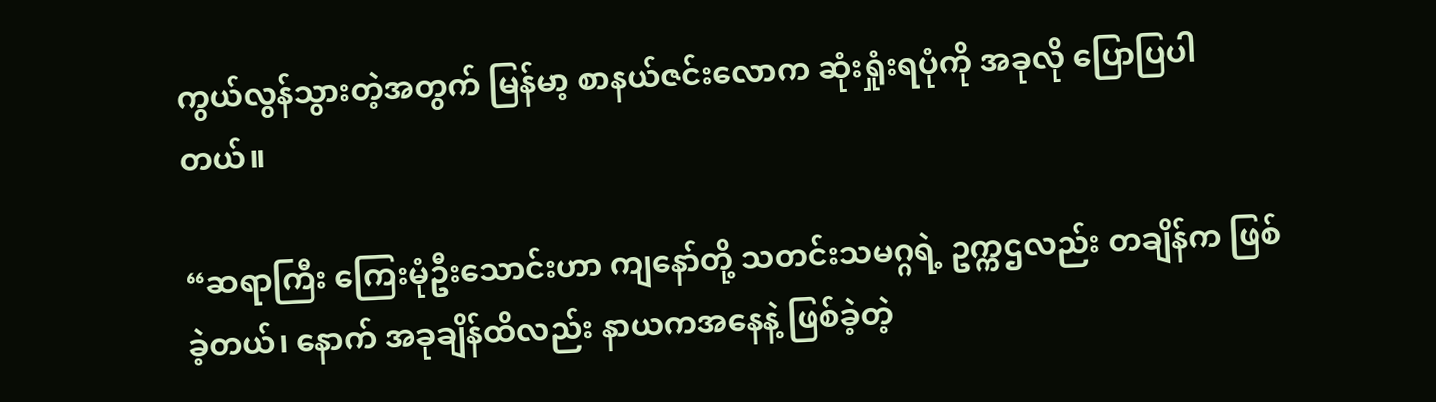ကွယ်လွန်သွားတဲ့အတွက် မြန်မာ့ စာနယ်ဇင်းလောက ဆုံးရှုံးရပုံကို အခုလို ပြောပြပါတယ်။

“ဆရာကြီး ကြေးမုံဦးသောင်းဟာ ကျနော်တို့ သတင်းသမဂ္ဂရဲ့ ဥက္ကဌလည်း တချိန်က ဖြစ်ခဲ့တယ်၊ နောက် အခုချိန်ထိလည်း နာယကအနေနဲ့ ဖြစ်ခဲ့တဲ့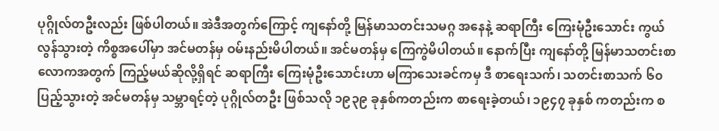ပုဂ္ဂိုလ်တဦးလည်း ဖြစ်ပါတယ်။ အဲဒီအတွက်ကြောင့် ကျနော်တို့ မြန်မာသတင်းသမဂ္ဂ အနေနဲ့ ဆရာကြီး ကြေးမုံဦးသောင်း ကွယ်လွန်သွားတဲ့ ကိစ္စအပေါ်မှာ အင်မတန်မှ ဝမ်းနည်းမိပါတယ်။ အင်မတန်မှ ကြေကွဲမိပါတယ်။ နောက်ပြီး ကျနော်တို့ မြန်မာသတင်းစာ လောကအတွက် ကြည့်မယ်ဆိုလို့ရှိရင် ဆရာကြီး ကြေးမုံဦးသောင်းဟာ မကြာသေးခင်ကမှ ဒီ စာရေးသက်၊ သတင်းစာသက် ၆၀ ပြည့်သွားတဲ့ အင်မတန်မှ သမ္ဘာရင့်တဲ့ ပုဂ္ဂိုလ်တဦး ဖြစ်သလို ၁၉၃၉ ခုနှစ်ကတည်းက စာရေးခဲ့တယ်၊ ၁၉၄၇ ခုနှစ် ကတည်းက စ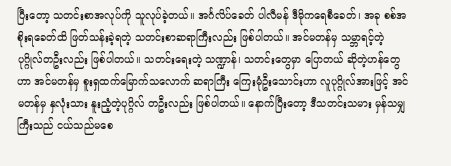ပြီးတော့ သတင်းစာအလုပ်ကို သူလုပ်ခဲ့တယ်။ အင်္ဂလိပ်ခေတ် ပါလီမန် ဒီမိုကရေစီခေတ်၊ အခု စစ်အစိုးရခေတ်ထိ ဖြတ်သန်းခဲ့ရတဲ့ သတင်းစာဆရာကြီးလည်း ဖြစ်ပါတယ်။ အင်မတန်မှ သမ္ဘာရင့်တဲ့ ပုဂ္ဂိုလ်တဦးလည်း ဖြစ်ပါတယ်။ သတင်းရေးတဲ့ သဏ္ဍာန်၊ သတင်းတွေမှာ ပြောတယ် ဆိုတဲ့ဟန်တွေဟာ အင်မတန်မှ စူးရှထက်မြောက်သလောက် ဆရာကြီး ကြေးမုံဦးသောင်းဟာ လူပုဂ္ဂိုလ်အားဖြင့် အင်မတန်မှ နှလုံးသား နူးညံ့တဲ့ပုဂ္ဂိလ် တဦးလည်း ဖြစ်ပါတယ်။ နောက်ပြီးတော့ ဒီသတင်းသမား မှန်သမျှ ကြီးသည် ငယ်သည်မစေ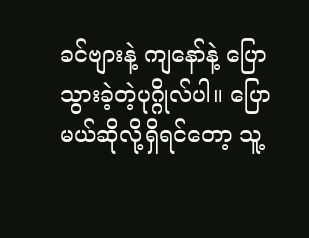ခင်ဗျားနဲ့ ကျနော်နဲ့ ပြောသွားခဲ့တဲ့ပုဂ္ဂိုလ်ပါ။ ပြောမယ်ဆိုလို့ရှိရင်တော့ သူ့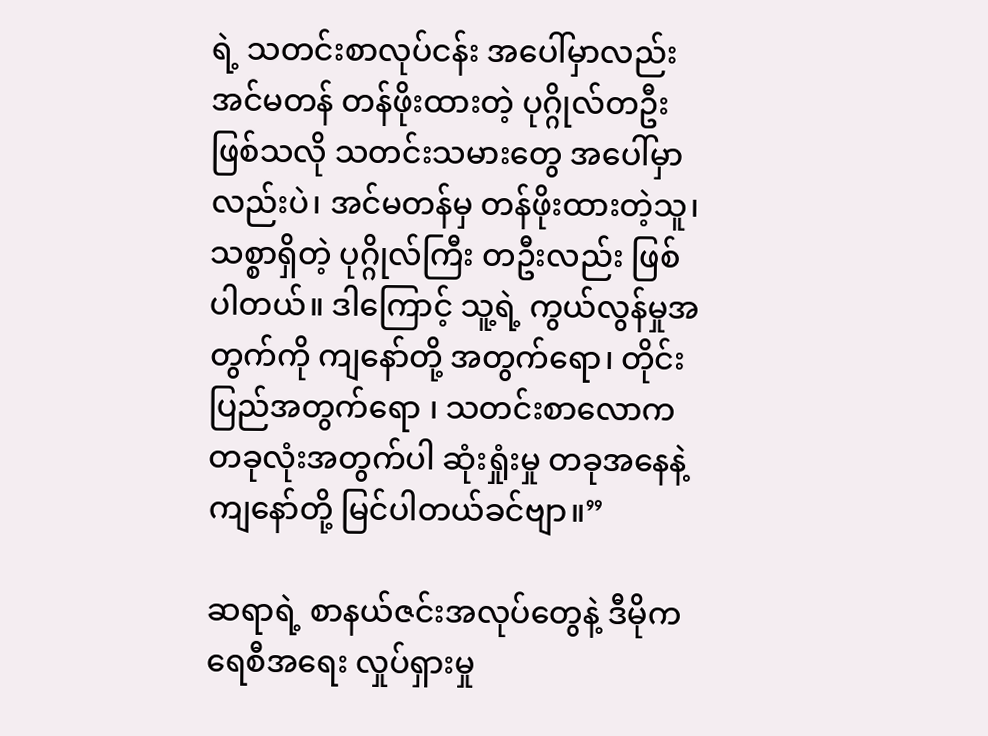ရဲ့ သတင်းစာလုပ်ငန်း အပေါ်မှာလည်း အင်မတန် တန်ဖိုးထားတဲ့ ပုဂ္ဂိုလ်တဦး ဖြစ်သလို သတင်းသမားတွေ အပေါ်မှာလည်းပဲ၊ အင်မတန်မှ တန်ဖိုးထားတဲ့သူ၊ သစ္စာရှိတဲ့ ပုဂ္ဂိုလ်ကြီး တဦးလည်း ဖြစ်ပါတယ်။ ဒါကြောင့် သူ့ရဲ့ ကွယ်လွန်မှုအတွက်ကို ကျနော်တို့ အတွက်ရော၊ တိုင်းပြည်အတွက်ရော ၊ သတင်းစာလောက တခုလုံးအတွက်ပါ ဆုံးရှုံးမှု တခုအနေနဲ့ ကျနော်တို့ မြင်ပါတယ်ခင်ဗျာ။”

ဆရာရဲ့ စာနယ်ဇင်းအလုပ်တွေနဲ့ ဒီမိုကရေစီအရေး လှုပ်ရှားမှု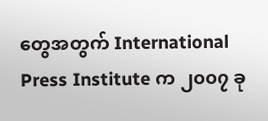တွေအတွက် International Press Institute က ၂၀၀၇ ခု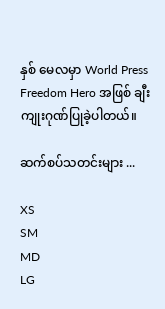နှစ် မေလမှာ World Press Freedom Hero အဖြစ် ချီးကျုးဂုဏ်ပြုခဲ့ပါတယ်။

ဆက်စပ်သတင်းများ ...

XS
SM
MD
LG